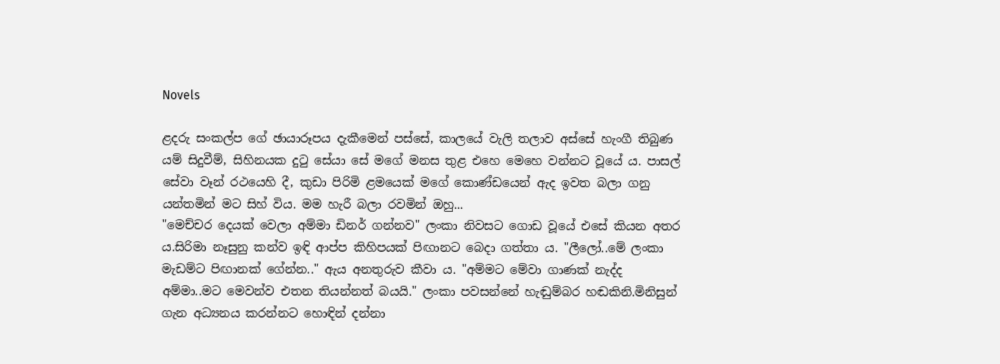Novels

ළදරු සංකල්ප ගේ ඡායාරූපය දැකීමෙන් පස්සේ, කාලයේ වැලි තලාව අස්සේ හැංගී තිබුණ යම් සිදුවීම්, සිහිනයක දුටු සේයා සේ මගේ මනස තුළ එහෙ මෙහෙ වන්නට වූයේ ය. පාසල් සේවා වෑන් රථයෙහි දී, කුඩා පිරිමි ළමයෙක් මගේ කොණ්ඩයෙන් ඇද ඉවත බලා ගනු යන්තමින් මට සිහ් විය. මම හැරී බලා රවමින් ඔහු...
"මෙච්චර දෙයක් වෙලා අම්මා ඩිනර් ගන්නව" ලංකා නිවසට ගොඩ වූයේ එසේ කියන අතර ය.සිරිමා නෑසුනු කන්ව ඉඳි ආප්ප කිහිපයක් පිඟානට බෙදා ගත්තා ය. "ලීලෝ..මේ ලංකා මැඩම්ට පිඟානක් ගේන්න.." ඇය අනතුරුව කීවා ය. "අම්මට මේවා ගාණක් නැද්ද අම්මා..මට මෙවන්ව එතන තියන්නත් බයයි." ලංකා පවසන්නේ හැඬුම්බර හඬකිනි.මිනිසුන් ගැන අධ්‍යනය කරන්නට හොඳින් දන්නා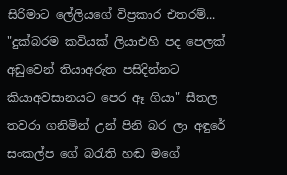සිරිමාට ලේලියගේ විප්‍රකාර එතරම්...
"දුක්බරම කවියක් ලියාඑහි පද පෙලක් අඩුවෙන් තියාඅරුත පසිදින්නට කියාඅවසානයට පෙර ඈ ගියා" සීතල තවරා ගනිමින් උන් පිනි බර ලා අඳුරේ සංකල්ප ගේ බරැති හඬ මගේ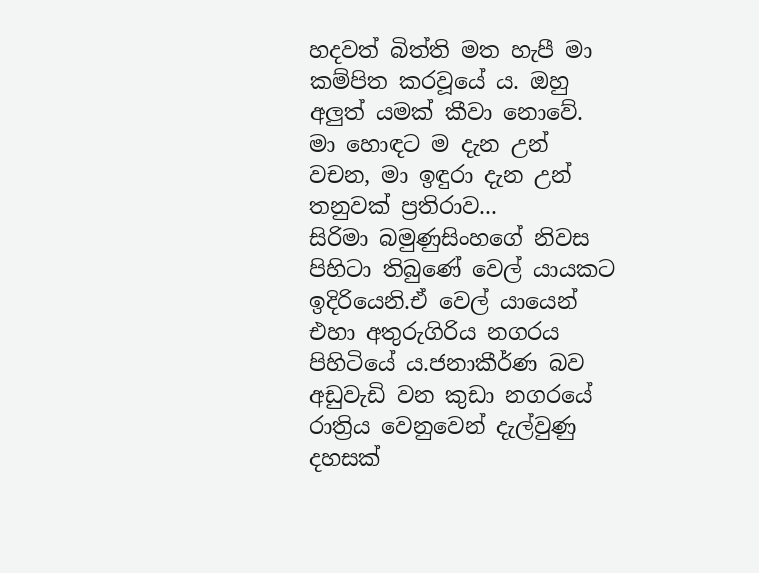හදවත් බිත්ති මත හැපී මා කම්පිත කරවූයේ ය. ඔහු අලුත් යමක් කීවා නොවේ. මා හොඳට ම දැන උන් වචන, මා ඉඳුරා දැන උන් තනුවක් ප්‍රතිරාව...
සිරිමා බමුණුසිංහගේ නිවස පිහිටා තිබුණේ වෙල් යායකට ඉදිරියෙනි.ඒ වෙල් යායෙන් එහා අතුරුගිරිය නගරය පිහිටියේ ය.ජනාකීර්ණ බව අඩුවැඩි වන කුඩා නගරයේ රාත්‍රිය වෙනුවෙන් දැල්වුණු දහසක්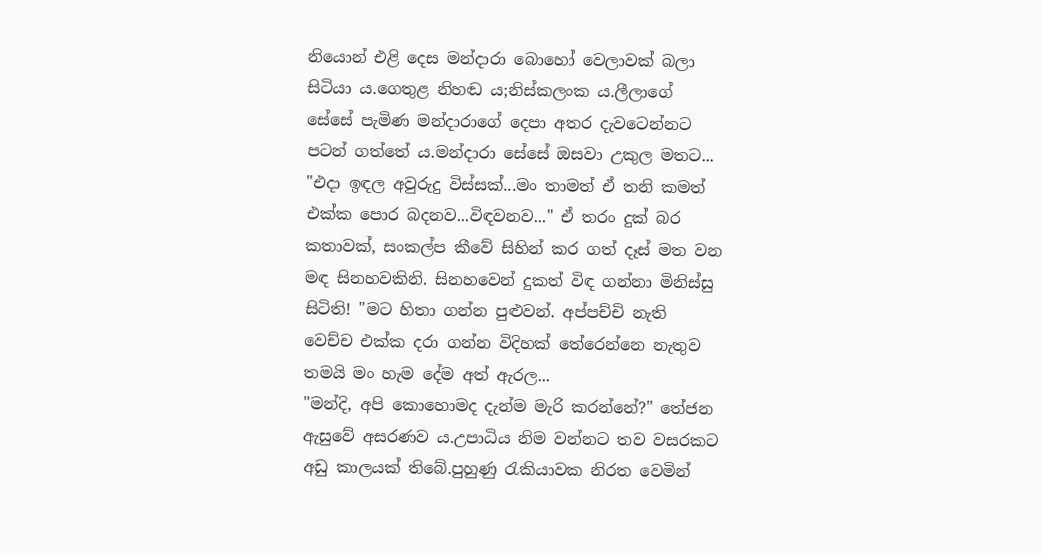නියොන් එළි දෙස මන්දාරා බොහෝ වෙලාවක් බලා සිටියා ය.ගෙතුළ නිහඬ ය;නිස්කලංක ය.ලීලාගේ සේසේ පැමිණ මන්දාරාගේ දෙපා අතර දැවටෙන්නට පටන් ගත්තේ ය.මන්දාරා සේසේ ඔසවා උකුල මතට...
"එදා ඉඳල අවුරුදු විස්සක්...මං තාමත් ඒ තනි කමත් එක්ක පොර බදනව...විඳවනව..." ඒ තරං දුක් බර කතාවක්, සංකල්ප කීවේ සිහින් කර ගත් දෑස් මත වන මඳ සිනහවකිනි. සිනහවෙන් දුකත් විඳ ගන්නා මිනිස්සු සිටිති! "මට හිතා ගන්න පුළුවන්. අප්පච්චි නැති වෙච්ච එක්ක දරා ගන්න විදිහක් තේරෙන්නෙ නැතුව තමයි මං හැම දේම අත් ඇරල...
"මන්දි, අපි කොහොමද දැන්ම මැරි කරන්නේ?" තේජන ඇසුවේ අසරණව ය.උපාධිය නිම වන්නට තව වසරකට අඩු කාලයක් තිබේ.පුහුණු රැකියාවක නිරත වෙමින්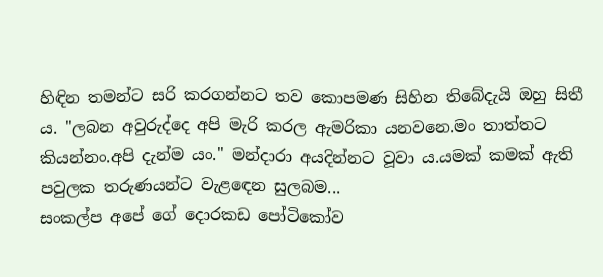හිඳින තමන්ට සරි කරගන්නට තව කොපමණ සිහින තිබේදැයි ඔහු සිතී ය. "ලබන අවුරුද්දෙ අපි මැරි කරල ඇමරිකා යනවනෙ.මං තාත්තට කියන්නං.අපි දැන්ම යං." මන්දාරා අයදින්නට වූවා ය.යමක් කමක් ඇති පවුලක තරුණයන්ට වැළඳෙන සුලබම...
සංකල්ප අපේ ගේ දොරකඩ පෝටිකෝව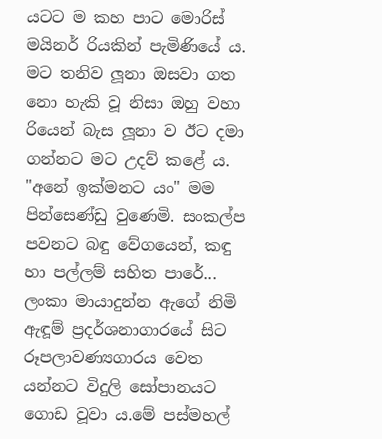යටට ම කහ පාට මොරිස් මයිනර් රියකින් පැමිණියේ ය. මට තනිව ලූනා ඔසවා ගත නො හැකි වූ නිසා ඔහු වහා රියෙන් බැස ලූනා ව ඊට දමා ගන්නට මට උදව් කළේ ය. "අනේ ඉක්මනට යං" මම පින්සෙණ්ඩු වුණෙමි. සංකල්ප පවනට බඳු වේගයෙන්, කඳු හා පල්ලම් සහිත පාරේ...
ලංකා මායාදුන්න ඇගේ නිමි ඇඳූම් ප්‍රදර්ශනාගාරයේ සිට රූපලාවණ්‍යගාරය වෙත යන්නට විදුලි සෝපානයට ගොඩ වූවා ය.මේ පස්මහල්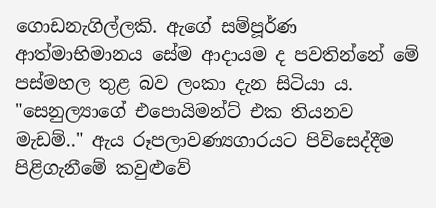ගොඩනැගිල්ලකි. ඇගේ සම්පූර්ණ ආත්මාභිමානය සේම ආදායම ද පවතින්නේ මේ පස්මහල තුළ බව ලංකා දැන සිටියා ය. "සෙනුල්‍යාගේ එපොයිමන්ට් එක තියනව මැඩම්.." ඇය රූපලාවණ්‍යගාරයට පිවිසෙද්දීම පිළිගැනීමේ කවුළුවේ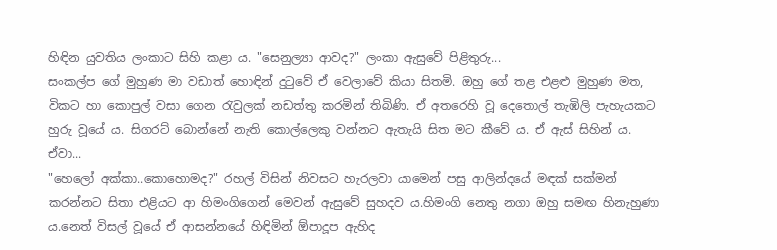හිඳින යුවතිය ලංකාට සිහි කළා ය. "සෙනුල්‍යා ආවද?" ලංකා ඇසුවේ පිළිතුරු...
සංකල්ප ගේ මුහුණ මා වඩාත් හොඳින් දුටුවේ ඒ වෙලාවේ කියා සිතමි. ඔහු ගේ තළ එළළු මුහුණ මත, විකට හා කොපුල් වසා ගෙන රැවුලක් නඩත්තු කරමින් තිබිණි. ඒ අතරෙහි වූ දෙතොල් තැඹිලි පැහැයකට හුරු වූයේ ය. සිගරට් බොන්නේ නැති කොල්ලෙකු වන්නට ඇතැයි සිත මට කීවේ ය. ඒ ඇස් සිහින් ය. ඒවා...
"හෙලෝ අක්කා..කොහොමද?" රහල් විසින් නිවසට හැරලවා යාමෙන් පසු ආලින්දයේ මඳක් සක්මන් කරන්නට සිතා එළියට ආ හිමංගිගෙන් මෙවන් ඇසුවේ සුහදව ය.හිමංගි නෙතු නගා ඔහු සමඟ හිනැහුණා ය.නෙත් විසල් වූයේ ඒ ආසන්නයේ හිඳිමින් ඕපාදූප ඇහිද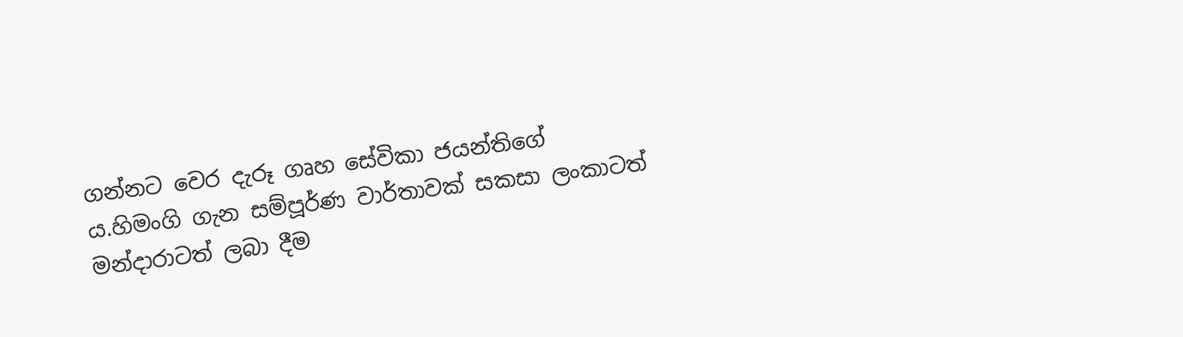ගන්නට වෙර දැරූ ගෘහ සේවිකා ජයන්තිගේ ය.හිමංගි ගැන සම්පූර්ණ වාර්තාවක් සකසා ලංකාටත් මන්දාරාටත් ලබා දීම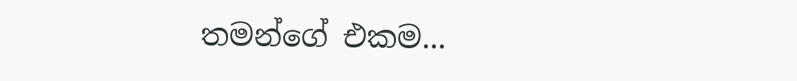තමන්ගේ එකම...